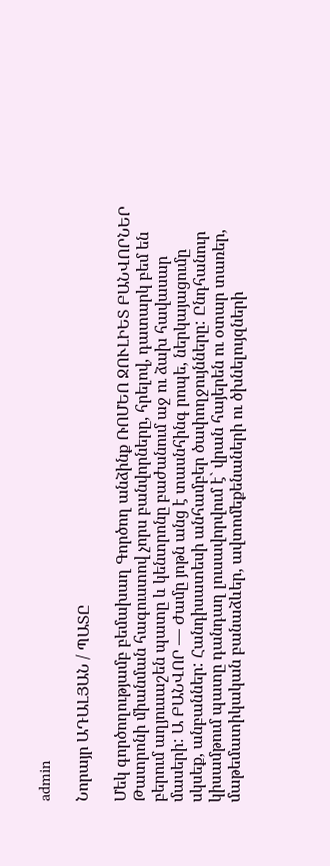admin

Նորայր ԱԴԱԼՅԱՆ / ՊԱՏԸ

Մեկ գործողությամբ բեմախաղ Գործող անձինք ՌՈՄԵՈ ՋՈՒԼԻԵՏ ԲԱՆՎՈՐՆԵՐ Թատրոնի միանման հագուստով չորս բանվորները, հրելով, դատարկ բեմ են բերում աղյուսաշեն պատը և կենտրոնը բաժանում աջ ու ձախ հավասար մասերի: Ա ԲԱՆՎՈՐ — Ժամը յոթն անց է տասնհինգ րոպե, ներկայացումը սկսեք, անբաններ: Հանդիսատեսի անհամբեր ծափողջույնները: Ընդհանուր կիսամթում պատը դանդաղ լուսավորվում է` վրան հայերեն ու օտար տառեր, մաթեմատիկական բանաձևեր, ավտոմեքենաների ու ծխնելույզների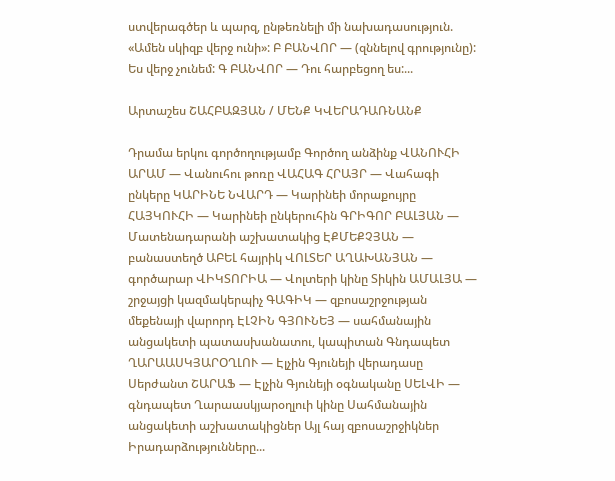ստվերագծեր և պարզ, ընթեռնելի մի նախադասություն. «Ամեն սկիզբ վերջ ունի»: Բ ԲԱՆՎՈՐ — (զննելով գրությունը): Ես վերջ չունեմ: Գ ԲԱՆՎՈՐ — Դու հարբեցող ես:...

Արտաշես ՇԱՀԲԱԶՅԱՆ / ՄԵՆՔ ԿՎԵՐԱԴԱՌՆԱՆՔ

Դրամա երկու գործողությամբ Գործող անձինք ՎԱՆՈՒՀԻ ԱՐԱՄ — Վանուհու թոռը ՎԱՀԱԳ ՀՐԱՅՐ — Վահագի ընկերը ԿԱՐԻՆԵ ՆՎԱՐԴ — Կարինեի մորաքույրը ՀԱՅԿՈՒՀԻ — Կարինեի ընկերուհին ԳՐԻԳՈՐ ԲԱԼՅԱՆ — Մատենադարանի աշխատակից ԷՔՄԵՔՉՅԱՆ — բանաստեղծ ԱԲԵԼ հայրիկ ՎՈԼՏԵՐ ԱՂԱԽԱՆՅԱՆ — գործարար ՎԻԿՏՈՐԻԱ — Վոլտերի կինը Տիկին ԱՄԱԼՅԱ — շրջայցի կազմակերպիչ ԳԱԳԻԿ — զբոսաշրջության մեքենայի վարորդ ԷԼՉԻՆ ԳՅՈՒՆԵՅ — սահմանային անցակետի պատասխանատու, կապիտան Գնդապետ ՂԱՐԱԱՍԿՅԱՐՕՂԼՈՒ — Էլչին Գյունեյի վերադասը Սերժանտ ՇԱՐԱՖ — Էլչին Գյունեյի օգնականը ՍԵԼՎԻ — գնդապետ Ղարաասկյարօղլուի կինը Սահմանային անցակետի աշխատակիցներ Այլ հայ զբոսաշրջիկներ Իրադարձությունները...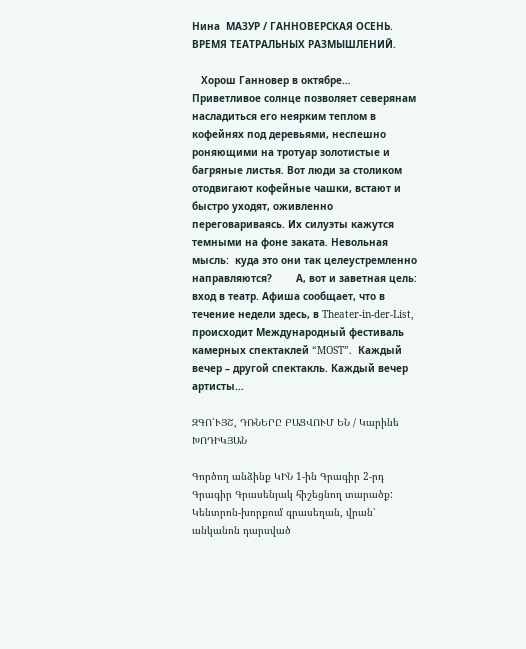Нина  МАЗУР / ГАННОВЕРСКАЯ ОСЕНЬ. ВРЕМЯ ТЕАТРАЛЬНЫХ РАЗМЫШЛЕНИЙ.

   Хорош Ганновер в октябре… Приветливое солнце позволяет северянам насладиться его неярким теплом в кофейнях под деревьями, неспешно роняющими на тротуар золотистые и багряные листья. Вот люди за столиком отодвигают кофейные чашки, встают и быстро уходят, оживленно переговариваясь. Их силуэты кажутся темными на фоне заката. Невольная  мысль:  куда это они так целеустремленно направляются?        А, вот и заветная цель: вход в театр. Афиша сообщает, что в течение недели здесь, в Theater-in-der-List, происходит Международный фестиваль камерных спектаклей “MOST”.  Каждый вечер – другой спектакль. Каждый вечер артисты...

ԶԳՈ՛ՒՅՇ, ԴՌՆԵՐԸ ԲԱՑՎՈՒՄ ԵՆ / Կարինե ԽՈԴԻԿՅԱՆ

Գործող անձինք ԿԻՆ 1-ին Գրագիր 2-րդ Գրագիր Գրասենյակ հիշեցնող տարածք: Կենտրոն-խորքում գրասեղան, վրան՝ անկանոն դարսված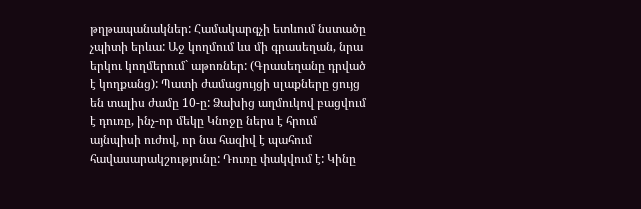թղթապանակներ: Համակարգչի ետևում նստածը չպիտի երևա: Աջ կողմում ևս մի գրասեղան, նրա երկու կողմերում` աթոռներ: (Գրասեղանը դրված է կողքանց): Պատի ժամացույցի սլաքները ցույց են տալիս ժամը 10-ը: Ձախից աղմուկով բացվում է դուռը, ինչ-որ մեկը Կնոջը ներս է հրում այնպիսի ուժով, որ նա հազիվ է պահում հավասարակշությունը: Դուռը փակվում է: Կինը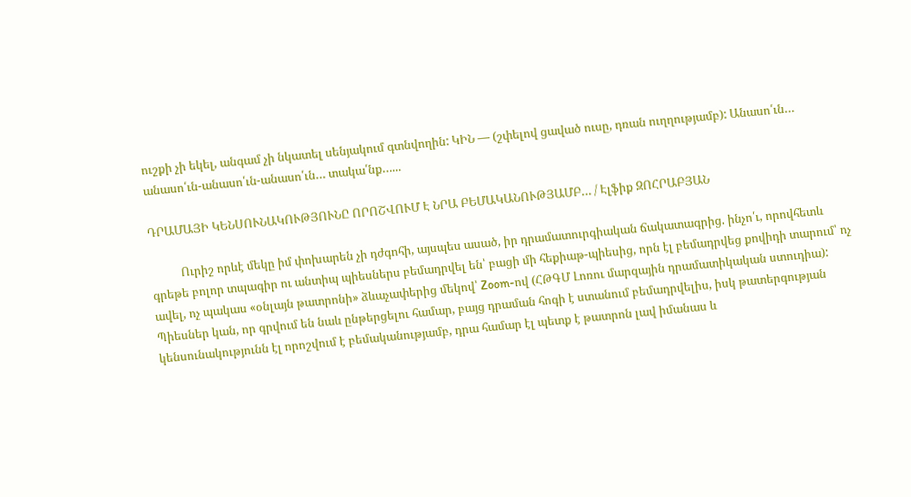ուշքի չի եկել, անգամ չի նկատել սենյակում գտնվողին: ԿԻՆ — (շփելով ցաված ուսը, դռան ուղղությամբ): Անասո՛ւն… անասո՛ւն-անասո՛ւն-անասո՛ւն… տակա՛նք…...

ԴՐԱՄԱՅԻ ԿԵՆՍՈՒՆԱԿՈՒԹՅՈՒՆԸ ՈՐՈՇՎՈՒՄ Է ՆՐԱ ԲԵՄԱԿԱՆՈՒԹՅԱՄԲ… / Էլֆիք ԶՈՀՐԱԲՅԱՆ

          Ուրիշ որևէ մեկը իմ փոխարեն չի դժգոհի, այսպես ասած, իր դրամատուրգիական ճակատագրից. ինչո՛ւ, որովհետև գրեթե բոլոր տպագիր ու անտիպ պիեսներս բեմադրվել են՝ բացի մի հեքիաթ-պիեսից, որն էլ բեմադրվեց քովիդի տարում՝ ոչ ավել, ոչ պակաս «օնլայն թատրոնի» ձևաչափերից մեկով՝ Zoom-ով (ՀԹԳՄ Լոռու մարզային դրամատիկական ստուդիա): Պիեսներ կան, որ գրվում են նաև ընթերցելու համար, բայց դրաման հոգի է ստանում բեմադրվելիս, իսկ թատերգության կենսունակությունն էլ որոշվում է բեմականությամբ, դրա համար էլ պետք է թատրոն լավ իմանաս և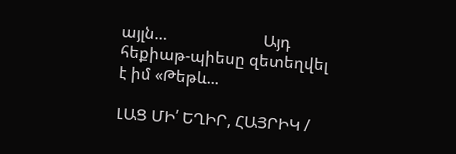այլն…                        Այդ հեքիաթ-պիեսը զետեղվել է իմ «Թեթև...

ԼԱՑ ՄԻ՛ ԵՂԻՐ, ՀԱՅՐԻԿ /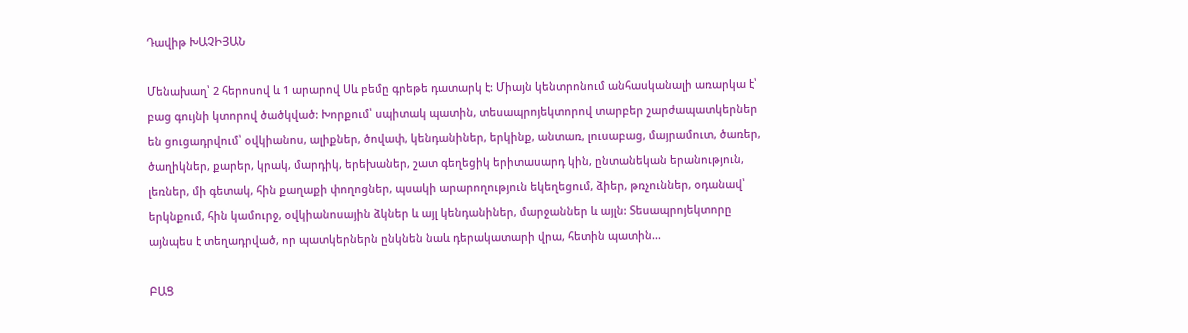Դավիթ ԽԱՉԻՅԱՆ

Մենախաղ՝ 2 հերոսով և 1 արարով Սև բեմը գրեթե դատարկ է: Միայն կենտրոնում անհասկանալի առարկա է՝ բաց գույնի կտորով ծածկված: Խորքում՝ սպիտակ պատին, տեսապրոյեկտորով տարբեր շարժապատկերներ են ցուցադրվում՝ օվկիանոս, ալիքներ, ծովափ, կենդանիներ, երկինք, անտառ, լուսաբաց, մայրամուտ, ծառեր, ծաղիկներ, քարեր, կրակ, մարդիկ, երեխաներ, շատ գեղեցիկ երիտասարդ կին, ընտանեկան երանություն, լեռներ, մի գետակ, հին քաղաքի փողոցներ, պսակի արարողություն եկեղեցում, ձիեր, թռչուններ, օդանավ՝ երկնքում, հին կամուրջ, օվկիանոսային ձկներ և այլ կենդանիներ, մարջաններ և այլն: Տեսապրոյեկտորը այնպես է տեղադրված, որ պատկերներն ընկնեն նաև դերակատարի վրա, հետին պատին...

ԲԱՑ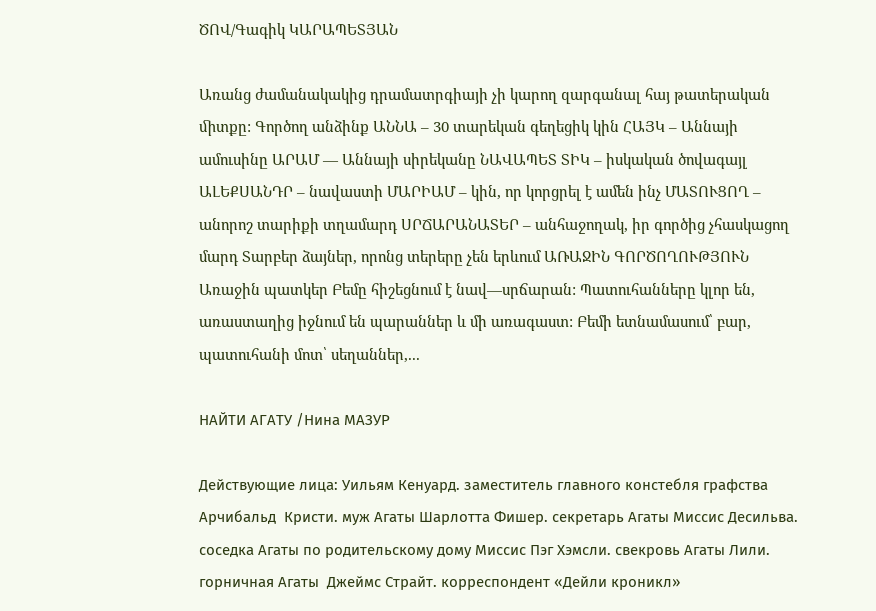ԾՈՎ/Գագիկ ԿԱՐԱՊԵՏՅԱՆ

Առանց ժամանակակից դրամատրգիայի չի կարող զարգանալ հայ թատերական ﬕտքը: Գործող անձինք ԱՆՆԱ – 30 տարեկան գեղեցիկ կին ՀԱՅԿ – Աննայի ամուսինը ԱՐԱՄ — Աննայի սիրեկանը ՆԱՎԱՊԵՏ ՏԻԿ – իսկական ծովագայլ ԱԼԵՔՍԱՆԴՐ – նավաստի ՄԱՐԻԱՄ – կին, որ կորցրել է ամեն ինչ ՄԱՏՈՒՑՈՂ – անորոշ տարիքի տղամարդ ՍՐՃԱՐԱՆԱՏԵՐ – անհաջողակ, իր գործից չհասկացող մարդ Տարբեր ձայներ, որոնց տերերը չեն երևում ԱՌԱՋԻՆ ԳՈՐԾՈՂՈՒԹՅՈՒՆ Առաջին պատկեր Բեմը հիշեցնում է նավ—սրճարան: Պատուհանները կլոր են, առաստաղից իջնում են պարաններ և մի առագաստ: Բեմի ետնամասում՝ բար, պատուհանի մոտ՝ սեղաններ,...

НАЙТИ АГАТУ /Нина МАЗУР

Действующие лица: Уильям Кенуард. заместитель главного констебля графства Арчибальд  Кристи. муж Агаты Шарлотта Фишер. секретарь Агаты Миссис Десильва. соседка Агаты по родительскому дому Миссис Пэг Хэмсли. свекровь Агаты Лили. горничная Агаты  Джеймс Страйт. корреспондент «Дейли кроникл»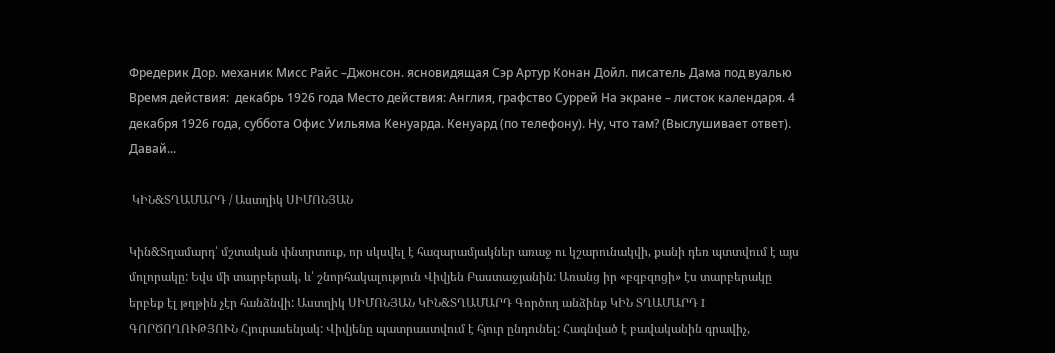Фредерик Дор. механик Мисс Райс –Джонсон. ясновидящая Сэр Артур Конан Дойл. писатель Дама под вуалью Время действия:  декабрь 1926 года Место действия: Англия, графство Суррей На экране – листок календаря. 4  декабря 1926 года, суббота Офис Уильяма Кенуарда. Кенуард (по телефону). Ну, что там? (Выслушивает ответ). Давай...

 ԿԻՆ&ՏՂԱՄԱՐԴ / Աստղիկ ՍԻՄՈՆՅԱՆ

Կին&Տղամարդ՝ մշտական փնտրտուք, որ սկսվել է հազարամյակներ առաջ ու կշարունակվի, քանի դեռ պտտվում է այս մոլորակը: Եվս մի տարբերակ, և՝ շնորհակալություն Վիվյեն Բաստաջյանին: Առանց իր «բզբզոցի» էս տարբերակը երբեք էլ թղթին չէր հանձնվի: Աստղիկ ՍԻՄՈՆՅԱՆ ԿԻՆ&ՏՂԱՄԱՐԴ Գործող անձինք ԿԻՆ ՏՂԱՄԱՐԴ I ԳՈՐԾՈՂՈՒԹՅՈՒՆ Հյուրասենյակ: Վիվյենը պատրաստվում է հյուր ընդունել: Հագնված է բավականին գրավիչ,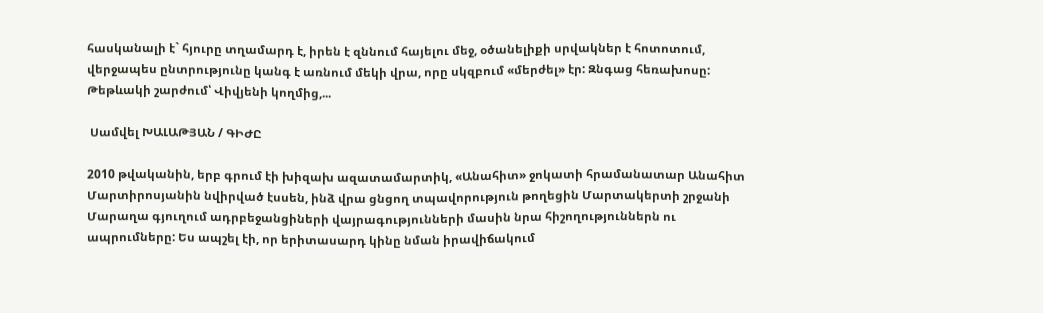հասկանալի է` հյուրը տղամարդ է, իրեն է զննում հայելու մեջ, օծանելիքի սրվակներ է հոտոտում, վերջապես ընտրությունը կանգ է առնում մեկի վրա, որը սկզբում «մերժել» էր: Զնգաց հեռախոսը: Թեթևակի շարժում՝ Վիվյենի կողմից,...

 Սամվել ԽԱԼԱԹՅԱՆ / ԳԻԺԸ

2010 թվականին, երբ գրում էի խիզախ ազատամարտիկ, «Անահիտ» ջոկատի հրամանատար Անահիտ Մարտիրոսյանին նվիրված էսսեն, ինձ վրա ցնցող տպավորություն թողեցին Մարտակերտի շրջանի Մարաղա գյուղում ադրբեջանցիների վայրագությունների մասին նրա հիշողություններն ու ապրումները: Ես ապշել էի, որ երիտասարդ կինը նման իրավիճակում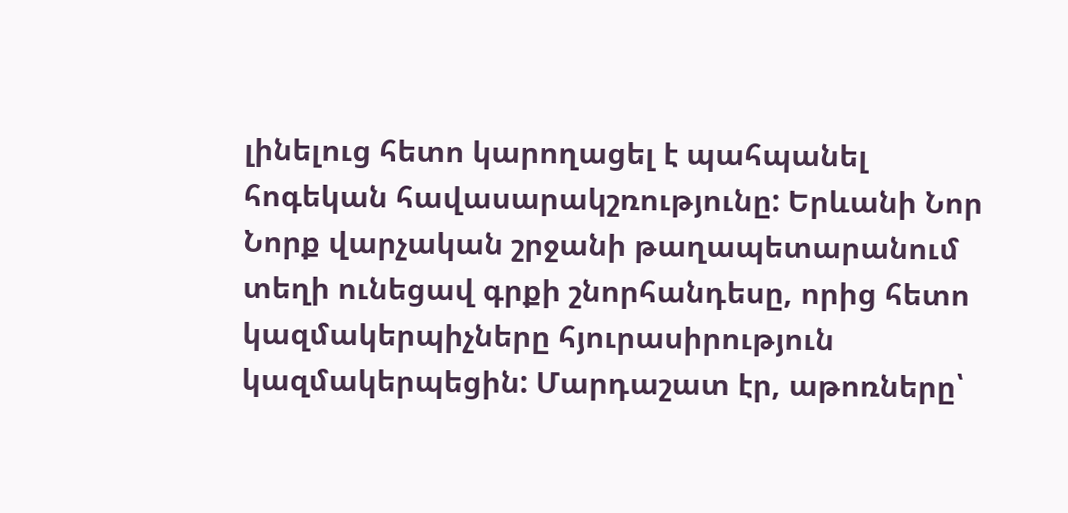լինելուց հետո կարողացել է պահպանել հոգեկան հավասարակշռությունը: Երևանի Նոր Նորք վարչական շրջանի թաղապետարանում տեղի ունեցավ գրքի շնորհանդեսը, որից հետո կազմակերպիչները հյուրասիրություն կազմակերպեցին: Մարդաշատ էր, աթոռները՝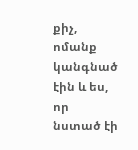քիչ, ոմանք կանգնած էին և ես, որ նստած էի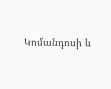Կոմանդոսի և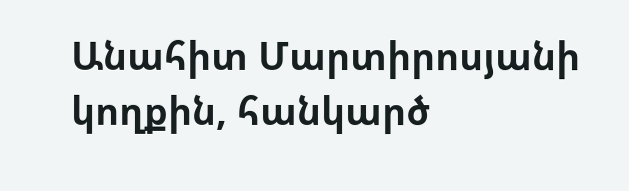Անահիտ Մարտիրոսյանի կողքին, հանկարծ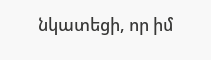նկատեցի, որ իմ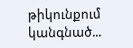թիկունքում կանգնած...